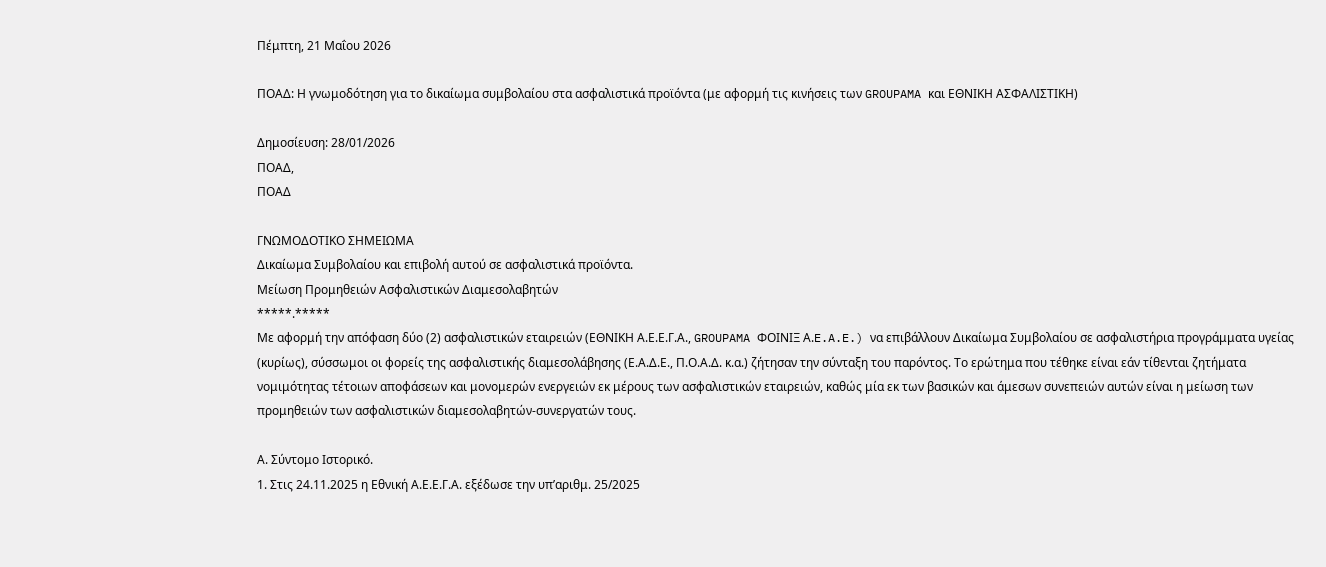Πέμπτη, 21 Μαΐου 2026

ΠΟΑΔ: Η γνωμοδότηση για το δικαίωμα συμβολαίου στα ασφαλιστικά προϊόντα (με αφορμή τις κινήσεις των GROUPAMA και ΕΘΝΙΚΗ ΑΣΦΑΛΙΣΤΙΚΗ)

Δημοσίευση: 28/01/2026
ΠΟΑΔ,
ΠΟΑΔ

ΓΝΩΜΟΔΟΤΙΚΟ ΣΗΜΕΙΩΜΑ
Δικαίωμα Συμβολαίου και επιβολή αυτού σε ασφαλιστικά προϊόντα.
Μείωση Προμηθειών Ασφαλιστικών Διαμεσολαβητών
*****.*****
Με αφορμή την απόφαση δύο (2) ασφαλιστικών εταιρειών (ΕΘΝΙΚΗ Α.Ε.Ε.Γ.Α., GROUPAMA ΦΟΙΝΙΞ Α.E.A.E.) να επιβάλλουν Δικαίωμα Συμβολαίου σε ασφαλιστήρια προγράμματα υγείας (κυρίως), σύσσωμοι οι φορείς της ασφαλιστικής διαμεσολάβησης (Ε.Α.Δ.Ε., Π.Ο.Α.Δ. κ.α.) ζήτησαν την σύνταξη του παρόντος. Το ερώτημα που τέθηκε είναι εάν τίθενται ζητήματα νομιμότητας τέτοιων αποφάσεων και μονομερών ενεργειών εκ μέρους των ασφαλιστικών εταιρειών, καθώς μία εκ των βασικών και άμεσων συνεπειών αυτών είναι η μείωση των προμηθειών των ασφαλιστικών διαμεσολαβητών-συνεργατών τους.

Α. Σύντομο Ιστορικό.
1. Στις 24.11.2025 η Εθνική Α.Ε.Ε.Γ.Α. εξέδωσε την υπ’αριθμ. 25/2025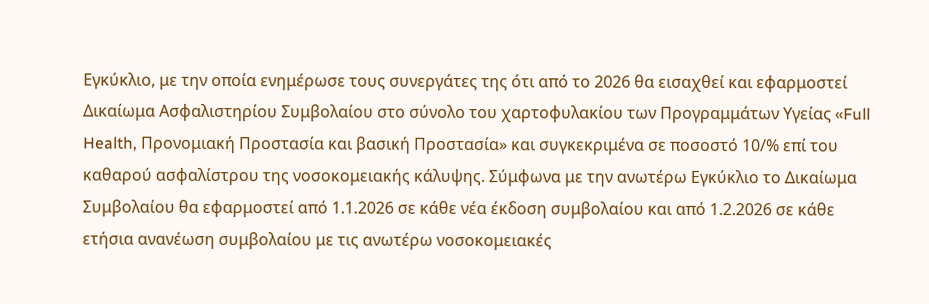Εγκύκλιο, με την οποία ενημέρωσε τους συνεργάτες της ότι από το 2026 θα εισαχθεί και εφαρμοστεί Δικαίωμα Ασφαλιστηρίου Συμβολαίου στο σύνολο του χαρτοφυλακίου των Προγραμμάτων Υγείας «Full Health, Προνομιακή Προστασία και βασική Προστασία» και συγκεκριμένα σε ποσοστό 10/% επί του καθαρού ασφαλίστρου της νοσοκομειακής κάλυψης. Σύμφωνα με την ανωτέρω Εγκύκλιο το Δικαίωμα Συμβολαίου θα εφαρμοστεί από 1.1.2026 σε κάθε νέα έκδοση συμβολαίου και από 1.2.2026 σε κάθε ετήσια ανανέωση συμβολαίου με τις ανωτέρω νοσοκομειακές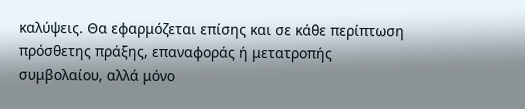καλύψεις. Θα εφαρμόζεται επίσης και σε κάθε περίπτωση πρόσθετης πράξης, επαναφοράς ή μετατροπής συμβολαίου, αλλά μόνο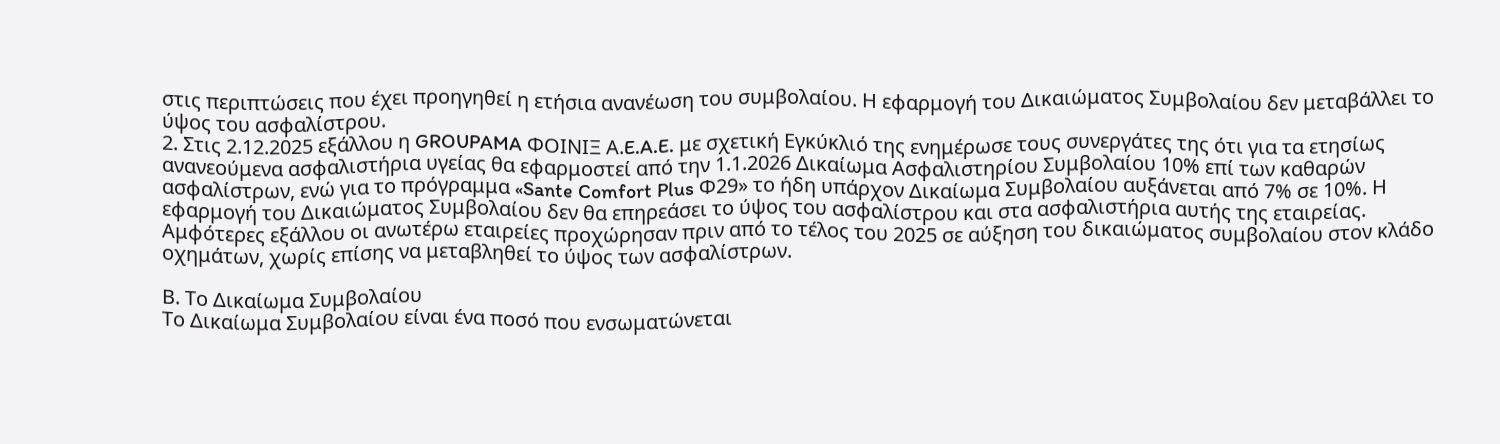στις περιπτώσεις που έχει προηγηθεί η ετήσια ανανέωση του συμβολαίου. Η εφαρμογή του Δικαιώματος Συμβολαίου δεν μεταβάλλει το ύψος του ασφαλίστρου.
2. Στις 2.12.2025 εξάλλου η GROUPAMA ΦΟΙΝΙΞ Α.E.A.E. με σχετική Εγκύκλιό της ενημέρωσε τους συνεργάτες της ότι για τα ετησίως ανανεούμενα ασφαλιστήρια υγείας θα εφαρμοστεί από την 1.1.2026 Δικαίωμα Ασφαλιστηρίου Συμβολαίου 10% επί των καθαρών ασφαλίστρων, ενώ για το πρόγραμμα «Sante Comfort Plus Φ29» το ήδη υπάρχον Δικαίωμα Συμβολαίου αυξάνεται από 7% σε 10%. Η εφαρμογή του Δικαιώματος Συμβολαίου δεν θα επηρεάσει το ύψος του ασφαλίστρου και στα ασφαλιστήρια αυτής της εταιρείας.
Αμφότερες εξάλλου οι ανωτέρω εταιρείες προχώρησαν πριν από το τέλος του 2025 σε αύξηση του δικαιώματος συμβολαίου στον κλάδο οχημάτων, χωρίς επίσης να μεταβληθεί το ύψος των ασφαλίστρων.

Β. Το Δικαίωμα Συμβολαίου
Το Δικαίωμα Συμβολαίου είναι ένα ποσό που ενσωματώνεται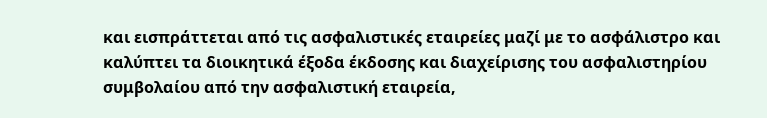και εισπράττεται από τις ασφαλιστικές εταιρείες μαζί με το ασφάλιστρο και καλύπτει τα διοικητικά έξοδα έκδοσης και διαχείρισης του ασφαλιστηρίου συμβολαίου από την ασφαλιστική εταιρεία,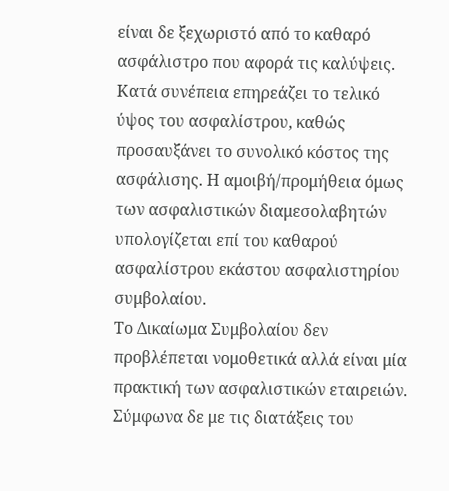είναι δε ξεχωριστό από το καθαρό ασφάλιστρο που αφορά τις καλύψεις. Κατά συνέπεια επηρεάζει το τελικό ύψος του ασφαλίστρου, καθώς προσαυξάνει το συνολικό κόστος της ασφάλισης. Η αμοιβή/προμήθεια όμως των ασφαλιστικών διαμεσολαβητών υπολογίζεται επί του καθαρού ασφαλίστρου εκάστου ασφαλιστηρίου συμβολαίου.
Το Δικαίωμα Συμβολαίου δεν προβλέπεται νομοθετικά αλλά είναι μία πρακτική των ασφαλιστικών εταιρειών. Σύμφωνα δε με τις διατάξεις του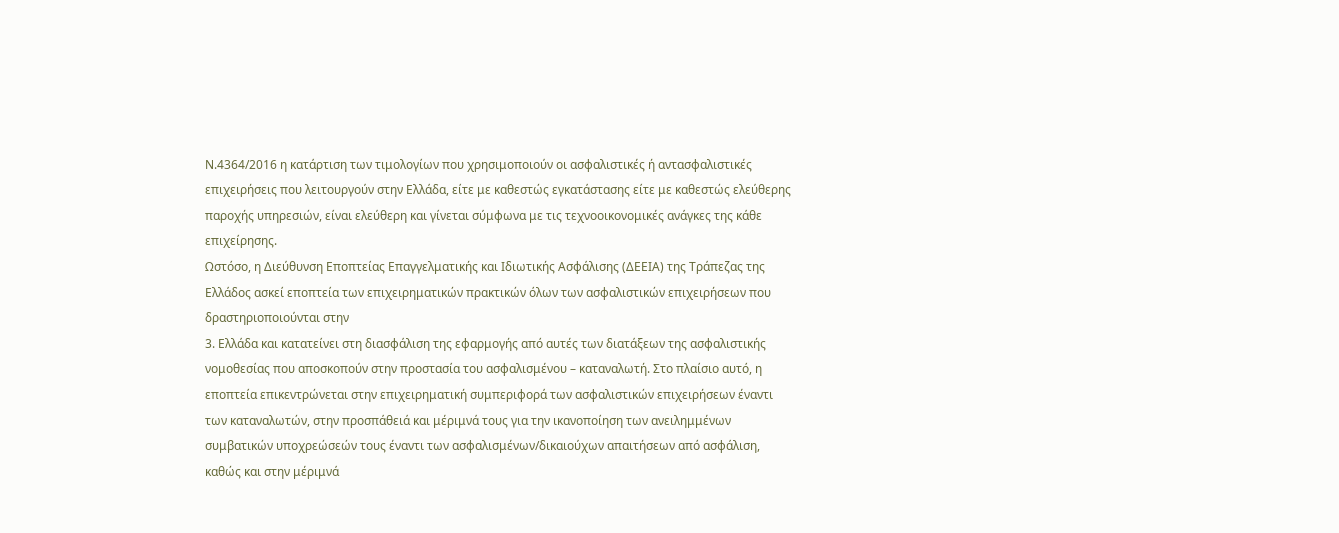Ν.4364/2016 η κατάρτιση των τιμολογίων που χρησιμοποιούν οι ασφαλιστικές ή αντασφαλιστικές επιχειρήσεις που λειτουργούν στην Ελλάδα, είτε με καθεστώς εγκατάστασης είτε με καθεστώς ελεύθερης παροχής υπηρεσιών, είναι ελεύθερη και γίνεται σύμφωνα με τις τεχνοοικονομικές ανάγκες της κάθε επιχείρησης.
Ωστόσο, η Διεύθυνση Εποπτείας Επαγγελματικής και Ιδιωτικής Ασφάλισης (ΔΕΕΙΑ) της Τράπεζας της Ελλάδος ασκεί εποπτεία των επιχειρηματικών πρακτικών όλων των ασφαλιστικών επιχειρήσεων που δραστηριοποιούνται στην
3. Ελλάδα και κατατείνει στη διασφάλιση της εφαρμογής από αυτές των διατάξεων της ασφαλιστικής νομοθεσίας που αποσκοπούν στην προστασία του ασφαλισμένου – καταναλωτή. Στο πλαίσιο αυτό, η εποπτεία επικεντρώνεται στην επιχειρηματική συμπεριφορά των ασφαλιστικών επιχειρήσεων έναντι των καταναλωτών, στην προσπάθειά και μέριμνά τους για την ικανοποίηση των ανειλημμένων συμβατικών υποχρεώσεών τους έναντι των ασφαλισμένων/δικαιούχων απαιτήσεων από ασφάλιση, καθώς και στην μέριμνά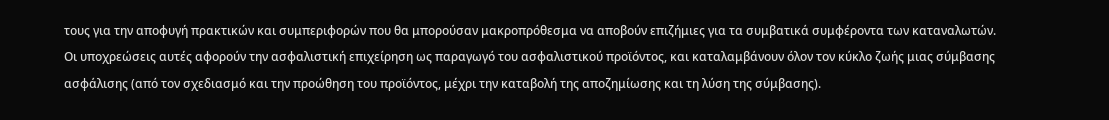τους για την αποφυγή πρακτικών και συμπεριφορών που θα μπορούσαν μακροπρόθεσμα να αποβούν επιζήμιες για τα συμβατικά συμφέροντα των καταναλωτών. Οι υποχρεώσεις αυτές αφορούν την ασφαλιστική επιχείρηση ως παραγωγό του ασφαλιστικού προϊόντος, και καταλαμβάνουν όλον τον κύκλο ζωής μιας σύμβασης ασφάλισης (από τον σχεδιασμό και την προώθηση του προϊόντος, μέχρι την καταβολή της αποζημίωσης και τη λύση της σύμβασης).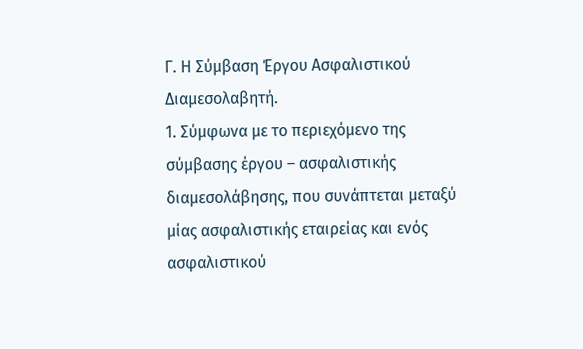Γ. Η Σύμβαση Έργου Ασφαλιστικού Διαμεσολαβητή.
1. Σύμφωνα με το περιεχόμενο της σύμβασης έργου – ασφαλιστικής διαμεσολάβησης, που συνάπτεται μεταξύ μίας ασφαλιστικής εταιρείας και ενός ασφαλιστικού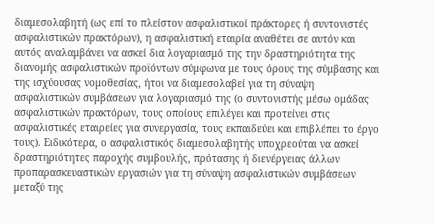διαμεσολαβητή (ως επί το πλείστον ασφαλιστικοί πράκτορες ή συντονιστές ασφαλιστικών πρακτόρων), η ασφαλιστική εταιρία αναθέτει σε αυτόν και αυτός αναλαμβάνει να ασκεί δια λογαριασμό της την δραστηριότητα της διανομής ασφαλιστικών προϊόντων σύμφωνα με τους όρους της σύμβασης και της ισχύουσας νομοθεσίας, ήτοι να διαμεσολαβεί για τη σύναψη ασφαλιστικών συμβάσεων για λογαριασμό της (ο συντονιστής μέσω ομάδας ασφαλιστικών πρακτόρων, τους οποίους επιλέγει και προτείνει στις ασφαλιστικές εταιρείες για συνεργασία, τους εκπαιδεύει και επιβλέπει το έργο τους). Ειδικότερα, ο ασφαλιστικός διαμεσολαβητής υποχρεούται να ασκεί δραστηριότητες παροχής συμβουλής, πρότασης ή διενέργειας άλλων προπαρασκευαστικών εργασιών για τη σύναψη ασφαλιστικών συμβάσεων μεταξύ της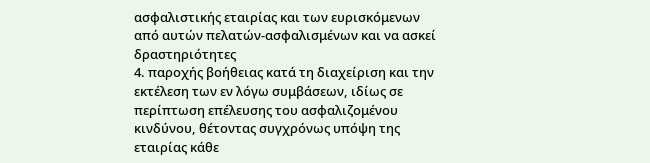ασφαλιστικής εταιρίας και των ευρισκόμενων από αυτών πελατών-ασφαλισμένων και να ασκεί δραστηριότητες
4. παροχής βοήθειας κατά τη διαχείριση και την εκτέλεση των εν λόγω συμβάσεων, ιδίως σε περίπτωση επέλευσης του ασφαλιζομένου κινδύνου, θέτοντας συγχρόνως υπόψη της εταιρίας κάθε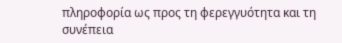πληροφορία ως προς τη φερεγγυότητα και τη συνέπεια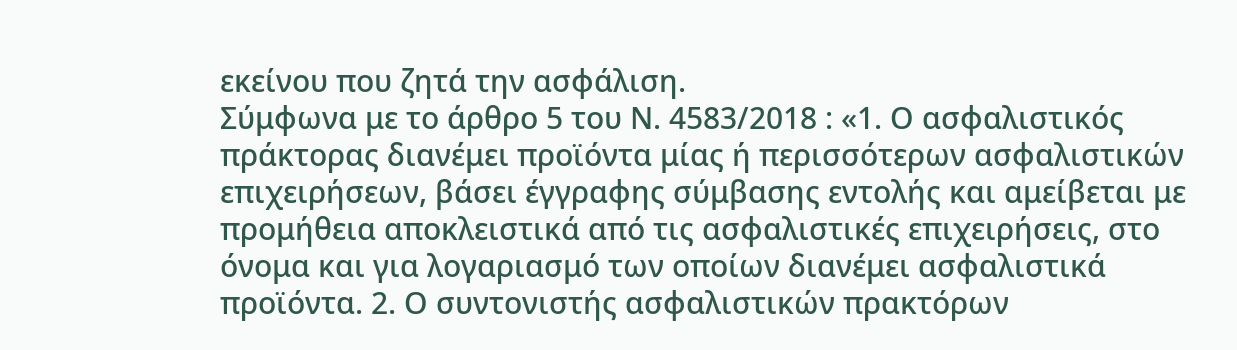εκείνου που ζητά την ασφάλιση.
Σύμφωνα με το άρθρο 5 του Ν. 4583/2018 : «1. Ο ασφαλιστικός πράκτορας διανέμει προϊόντα μίας ή περισσότερων ασφαλιστικών επιχειρήσεων, βάσει έγγραφης σύμβασης εντολής και αμείβεται με προμήθεια αποκλειστικά από τις ασφαλιστικές επιχειρήσεις, στο όνομα και για λογαριασμό των οποίων διανέμει ασφαλιστικά προϊόντα. 2. Ο συντονιστής ασφαλιστικών πρακτόρων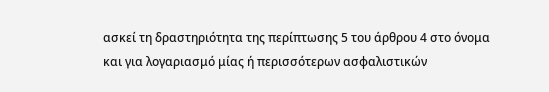ασκεί τη δραστηριότητα της περίπτωσης 5 του άρθρου 4 στο όνομα και για λογαριασμό μίας ή περισσότερων ασφαλιστικών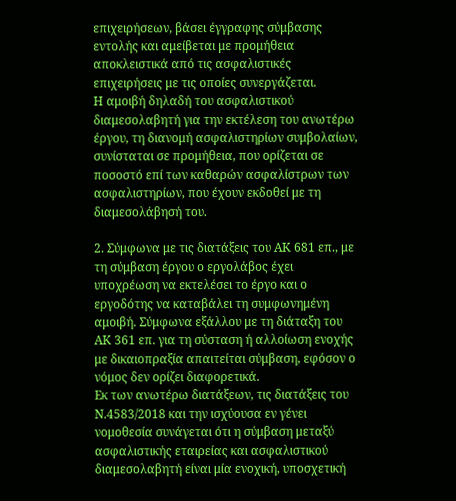επιχειρήσεων, βάσει έγγραφης σύμβασης εντολής και αμείβεται με προμήθεια αποκλειστικά από τις ασφαλιστικές επιχειρήσεις με τις οποίες συνεργάζεται.
Η αμοιβή δηλαδή του ασφαλιστικού διαμεσολαβητή για την εκτέλεση του ανωτέρω έργου, τη διανομή ασφαλιστηρίων συμβολαίων, συνίσταται σε προμήθεια, που ορίζεται σε ποσοστό επί των καθαρών ασφαλίστρων των ασφαλιστηρίων, που έχουν εκδοθεί με τη διαμεσολάβησή του.

2. Σύμφωνα με τις διατάξεις του ΑΚ 681 επ., με τη σύμβαση έργου ο εργολάβος έχει υποχρέωση να εκτελέσει το έργο και ο εργοδότης να καταβάλει τη συμφωνημένη αμοιβή. Σύμφωνα εξάλλου με τη διάταξη του ΑΚ 361 επ. για τη σύσταση ή αλλοίωση ενοχής με δικαιοπραξία απαιτείται σύμβαση, εφόσον ο νόμος δεν ορίζει διαφορετικά.
Εκ των ανωτέρω διατάξεων, τις διατάξεις του Ν.4583/2018 και την ισχύουσα εν γένει νομοθεσία συνάγεται ότι η σύμβαση μεταξύ ασφαλιστικής εταιρείας και ασφαλιστικού διαμεσολαβητή είναι μία ενοχική, υποσχετική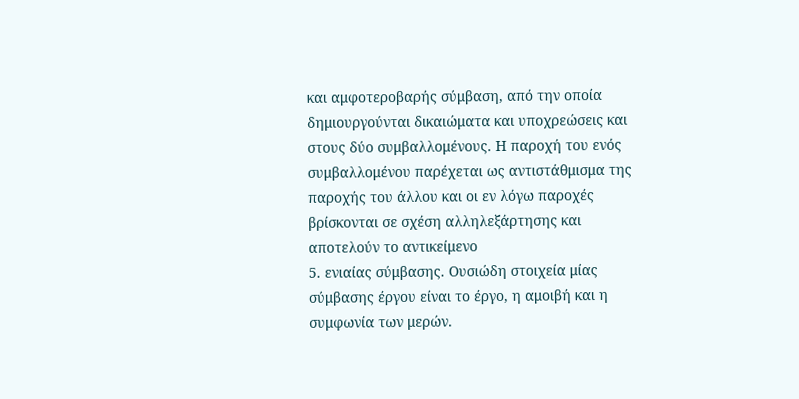και αμφοτεροβαρής σύμβαση, από την οποία δημιουργούνται δικαιώματα και υποχρεώσεις και στους δύο συμβαλλομένους. Η παροχή του ενός συμβαλλομένου παρέχεται ως αντιστάθμισμα της παροχής του άλλου και οι εν λόγω παροχές βρίσκονται σε σχέση αλληλεξάρτησης και αποτελούν το αντικείμενο
5. ενιαίας σύμβασης. Ουσιώδη στοιχεία μίας σύμβασης έργου είναι το έργο, η αμοιβή και η συμφωνία των μερών.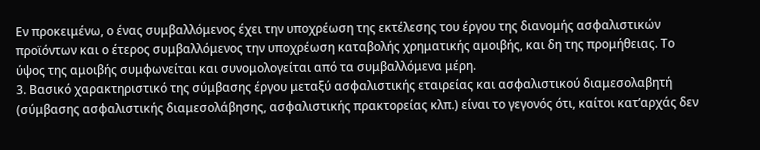Εν προκειμένω, ο ένας συμβαλλόμενος έχει την υποχρέωση της εκτέλεσης του έργου της διανομής ασφαλιστικών προϊόντων και ο έτερος συμβαλλόμενος την υποχρέωση καταβολής χρηματικής αμοιβής, και δη της προμήθειας. Το ύψος της αμοιβής συμφωνείται και συνομολογείται από τα συμβαλλόμενα μέρη.
3. Βασικό χαρακτηριστικό της σύμβασης έργου μεταξύ ασφαλιστικής εταιρείας και ασφαλιστικού διαμεσολαβητή (σύμβασης ασφαλιστικής διαμεσολάβησης, ασφαλιστικής πρακτορείας κλπ.) είναι το γεγονός ότι, καίτοι κατ’αρχάς δεν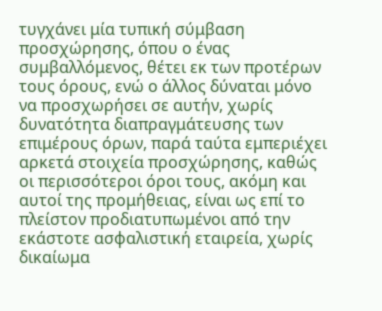τυγχάνει μία τυπική σύμβαση προσχώρησης, όπου ο ένας συμβαλλόμενος, θέτει εκ των προτέρων τους όρους, ενώ ο άλλος δύναται μόνο να προσχωρήσει σε αυτήν, χωρίς δυνατότητα διαπραγμάτευσης των επιμέρους όρων, παρά ταύτα εμπεριέχει αρκετά στοιχεία προσχώρησης, καθώς οι περισσότεροι όροι τους, ακόμη και αυτοί της προμήθειας, είναι ως επί το πλείστον προδιατυπωμένοι από την εκάστοτε ασφαλιστική εταιρεία, χωρίς δικαίωμα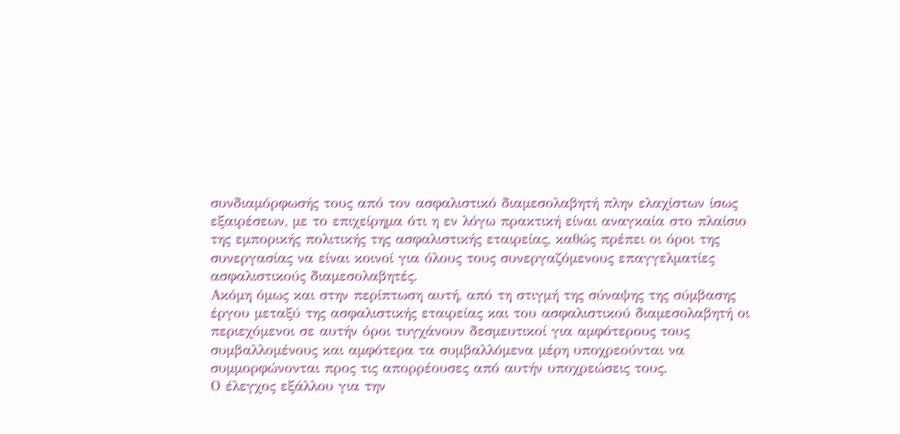συνδιαμόρφωσής τους από τον ασφαλιστικό διαμεσολαβητή πλην ελαχίστων ίσως εξαιρέσεων, με το επιχείρημα ότι η εν λόγω πρακτική είναι αναγκαία στο πλαίσιο της εμπορικής πολιτικής της ασφαλιστικής εταιρείας, καθώς πρέπει οι όροι της συνεργασίας να είναι κοινοί για όλους τους συνεργαζόμενους επαγγελματίες ασφαλιστικούς διαμεσολαβητές.
Ακόμη όμως και στην περίπτωση αυτή, από τη στιγμή της σύναψης της σύμβασης έργου μεταξύ της ασφαλιστικής εταιρείας και του ασφαλιστικού διαμεσολαβητή οι περιεχόμενοι σε αυτήν όροι τυγχάνουν δεσμευτικοί για αμφότερους τους συμβαλλομένους και αμφότερα τα συμβαλλόμενα μέρη υποχρεούνται να συμμορφώνονται προς τις απορρέουσες από αυτήν υποχρεώσεις τους.
Ο έλεγχος εξάλλου για την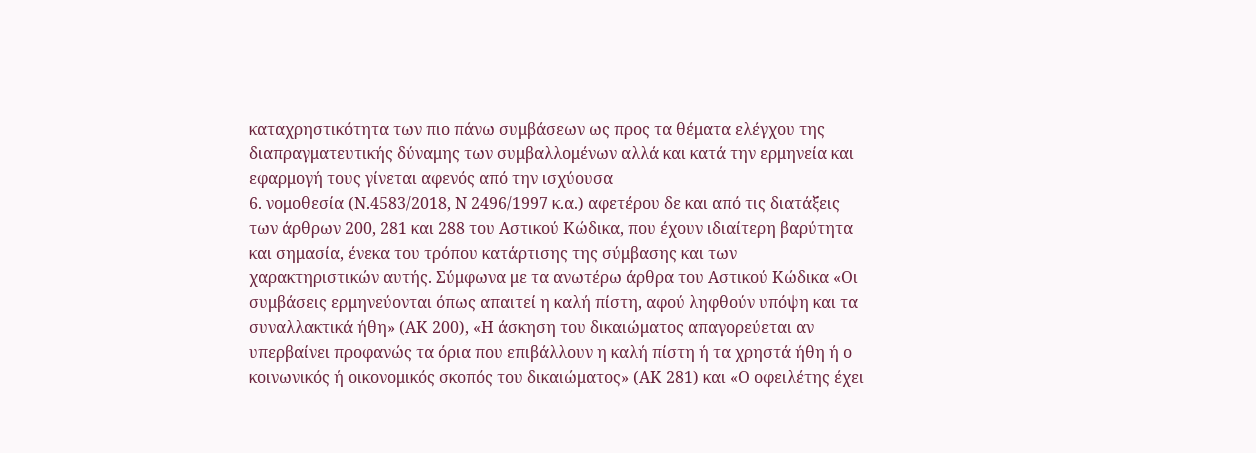καταχρηστικότητα των πιο πάνω συμβάσεων ως προς τα θέματα ελέγχου της διαπραγματευτικής δύναμης των συμβαλλομένων αλλά και κατά την ερμηνεία και εφαρμογή τους γίνεται αφενός από την ισχύουσα
6. νομοθεσία (Ν.4583/2018, Ν 2496/1997 κ.α.) αφετέρου δε και από τις διατάξεις των άρθρων 200, 281 και 288 του Αστικού Κώδικα, που έχουν ιδιαίτερη βαρύτητα και σημασία, ένεκα του τρόπου κατάρτισης της σύμβασης και των χαρακτηριστικών αυτής. Σύμφωνα με τα ανωτέρω άρθρα του Αστικού Κώδικα «Οι συμβάσεις ερμηνεύονται όπως απαιτεί η καλή πίστη, αφού ληφθούν υπόψη και τα συναλλακτικά ήθη» (ΑΚ 200), «Η άσκηση του δικαιώματος απαγορεύεται αν υπερβαίνει προφανώς τα όρια που επιβάλλουν η καλή πίστη ή τα χρηστά ήθη ή ο κοινωνικός ή οικονομικός σκοπός του δικαιώματος» (ΑΚ 281) και «Ο οφειλέτης έχει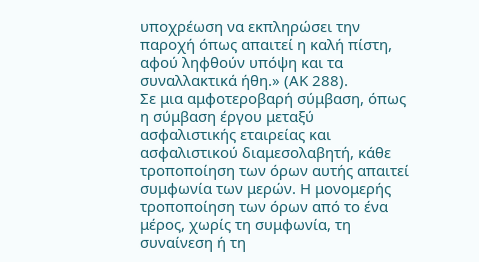υποχρέωση να εκπληρώσει την παροχή όπως απαιτεί η καλή πίστη, αφού ληφθούν υπόψη και τα συναλλακτικά ήθη.» (ΑΚ 288).
Σε μια αμφοτεροβαρή σύμβαση, όπως η σύμβαση έργου μεταξύ ασφαλιστικής εταιρείας και ασφαλιστικού διαμεσολαβητή, κάθε τροποποίηση των όρων αυτής απαιτεί συμφωνία των μερών. Η μονομερής τροποποίηση των όρων από το ένα μέρος, χωρίς τη συμφωνία, τη συναίνεση ή τη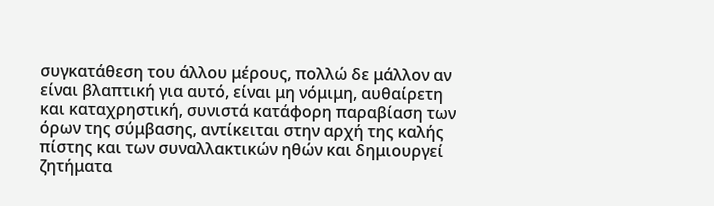συγκατάθεση του άλλου μέρους, πολλώ δε μάλλον αν είναι βλαπτική για αυτό, είναι μη νόμιμη, αυθαίρετη και καταχρηστική, συνιστά κατάφορη παραβίαση των όρων της σύμβασης, αντίκειται στην αρχή της καλής πίστης και των συναλλακτικών ηθών και δημιουργεί ζητήματα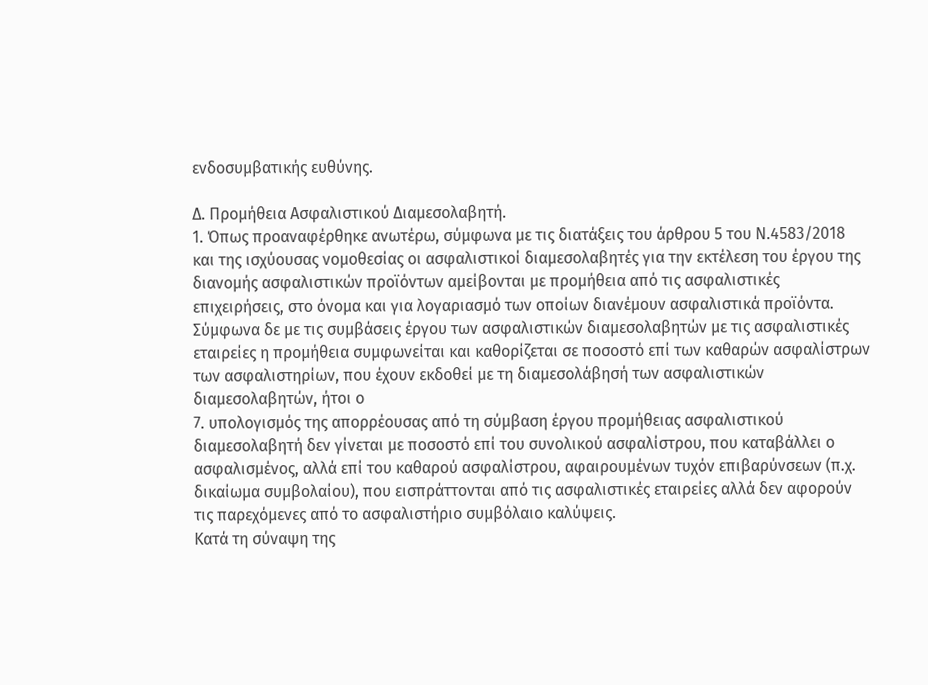ενδοσυμβατικής ευθύνης.

Δ. Προμήθεια Ασφαλιστικού Διαμεσολαβητή.
1. Όπως προαναφέρθηκε ανωτέρω, σύμφωνα με τις διατάξεις του άρθρου 5 του Ν.4583/2018 και της ισχύουσας νομοθεσίας οι ασφαλιστικοί διαμεσολαβητές για την εκτέλεση του έργου της διανομής ασφαλιστικών προϊόντων αμείβονται με προμήθεια από τις ασφαλιστικές επιχειρήσεις, στο όνομα και για λογαριασμό των οποίων διανέμουν ασφαλιστικά προϊόντα.
Σύμφωνα δε με τις συμβάσεις έργου των ασφαλιστικών διαμεσολαβητών με τις ασφαλιστικές εταιρείες η προμήθεια συμφωνείται και καθορίζεται σε ποσοστό επί των καθαρών ασφαλίστρων των ασφαλιστηρίων, που έχουν εκδοθεί με τη διαμεσολάβησή των ασφαλιστικών διαμεσολαβητών, ήτοι ο
7. υπολογισμός της απορρέουσας από τη σύμβαση έργου προμήθειας ασφαλιστικού διαμεσολαβητή δεν γίνεται με ποσοστό επί του συνολικού ασφαλίστρου, που καταβάλλει ο ασφαλισμένος, αλλά επί του καθαρού ασφαλίστρου, αφαιρουμένων τυχόν επιβαρύνσεων (π.χ. δικαίωμα συμβολαίου), που εισπράττονται από τις ασφαλιστικές εταιρείες αλλά δεν αφορούν τις παρεχόμενες από το ασφαλιστήριο συμβόλαιο καλύψεις.
Κατά τη σύναψη της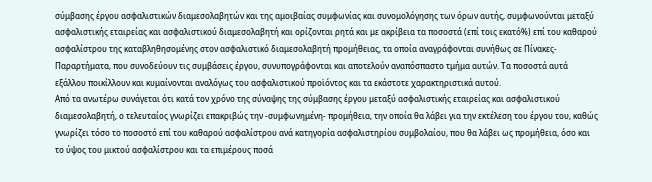σύμβασης έργου ασφαλιστικών διαμεσολαβητών και της αμοιβαίας συμφωνίας και συνομολόγησης των όρων αυτής, συμφωνούνται μεταξύ ασφαλιστικής εταιρείας και ασφαλιστικού διαμεσολαβητή και ορίζονται ρητά και με ακρίβεια τα ποσοστά (επί τοις εκατό%) επί του καθαρού ασφαλίστρου της καταβληθησομένης στον ασφαλιστικό διαμεσολαβητή προμήθειας, τα οποία αναγράφονται συνήθως σε Πίνακες-Παραρτήματα, που συνοδεύουν τις συμβάσεις έργου, συνυπογράφονται και αποτελούν αναπόσπαστο τμήμα αυτών. Τα ποσοστά αυτά εξάλλου ποικίλλουν και κυμαίνονται αναλόγως του ασφαλιστικού προϊόντος και τα εκάστοτε χαρακτηριστικά αυτού.
Από τα ανωτέρω συνάγεται ότι κατά τον χρόνο της σύναψης της σύμβασης έργου μεταξύ ασφαλιστικής εταιρείας και ασφαλιστικού διαμεσολαβητή, ο τελευταίος γνωρίζει επακριβώς την -συμφωνημένη- προμήθεια, την οποία θα λάβει για την εκτέλεση του έργου του, καθώς γνωρίζει τόσο το ποσοστό επί του καθαρού ασφαλίστρου ανά κατηγορία ασφαλιστηρίου συμβολαίου, που θα λάβει ως προμήθεια, όσο και το ύψος του μικτού ασφαλίστρου και τα επιμέρους ποσά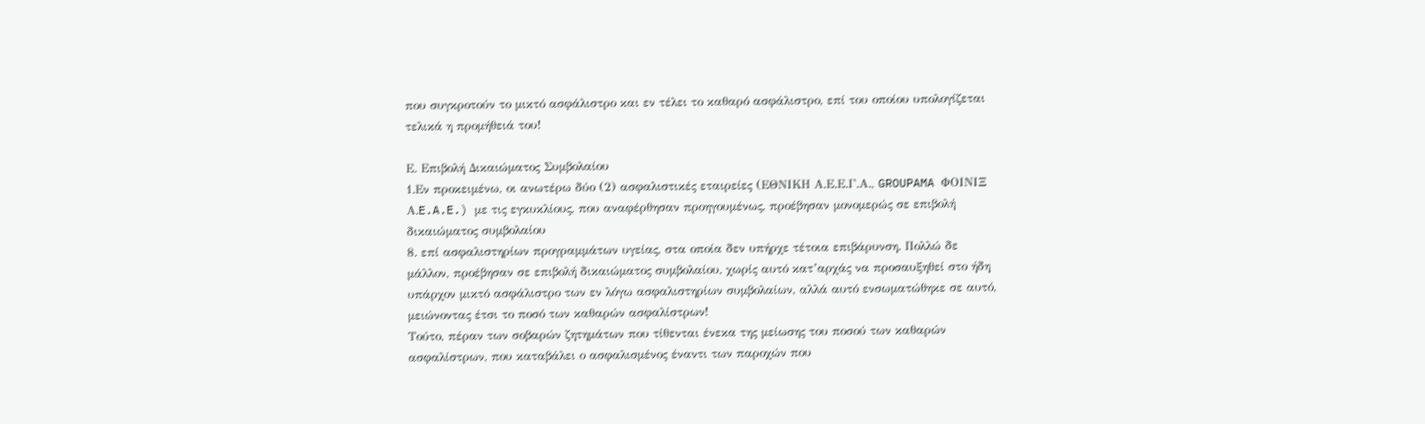που συγκροτούν το μικτό ασφάλιστρο και εν τέλει το καθαρό ασφάλιστρο, επί του οποίου υπολογίζεται τελικά η προμήθειά του!

Ε. Επιβολή Δικαιώματος Συμβολαίου
1.Εν προκειμένω, οι ανωτέρω δύο (2) ασφαλιστικές εταιρείες (ΕΘΝΙΚΗ Α.Ε.Ε.Γ.Α., GROUPAMA ΦΟΙΝΙΞ Α.E.A.E.) με τις εγκυκλίους, που αναφέρθησαν προηγουμένως, προέβησαν μονομερώς σε επιβολή δικαιώματος συμβολαίου
8. επί ασφαλιστηρίων προγραμμάτων υγείας, στα οποία δεν υπήρχε τέτοια επιβάρυνση. Πολλώ δε μάλλον, προέβησαν σε επιβολή δικαιώματος συμβολαίου, χωρίς αυτό κατ’αρχάς να προσαυξηθεί στο ήδη υπάρχον μικτό ασφάλιστρο των εν λόγω ασφαλιστηρίων συμβολαίων, αλλά αυτό ενσωματώθηκε σε αυτό, μειώνοντας έτσι το ποσό των καθαρών ασφαλίστρων!
Τούτο, πέραν των σοβαρών ζητημάτων που τίθενται ένεκα της μείωσης του ποσού των καθαρών ασφαλίστρων, που καταβάλει ο ασφαλισμένος έναντι των παροχών που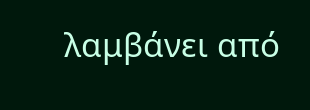λαμβάνει από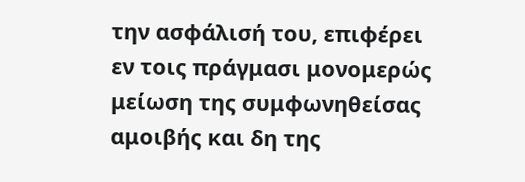την ασφάλισή του, επιφέρει εν τοις πράγμασι μονομερώς μείωση της συμφωνηθείσας αμοιβής και δη της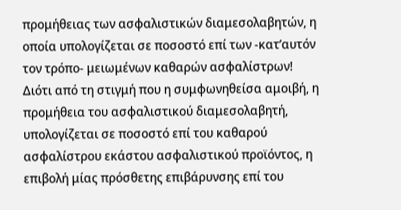προμήθειας των ασφαλιστικών διαμεσολαβητών, η οποία υπολογίζεται σε ποσοστό επί των -κατ’αυτόν τον τρόπο- μειωμένων καθαρών ασφαλίστρων! Διότι από τη στιγμή που η συμφωνηθείσα αμοιβή, η προμήθεια του ασφαλιστικού διαμεσολαβητή, υπολογίζεται σε ποσοστό επί του καθαρού ασφαλίστρου εκάστου ασφαλιστικού προϊόντος, η επιβολή μίας πρόσθετης επιβάρυνσης επί του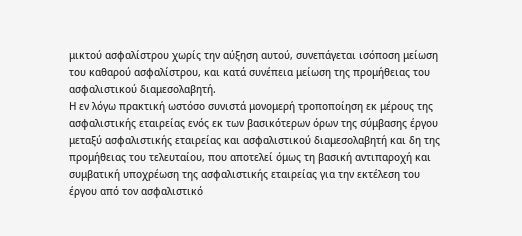μικτού ασφαλίστρου χωρίς την αύξηση αυτού, συνεπάγεται ισόποση μείωση του καθαρού ασφαλίστρου, και κατά συνέπεια μείωση της προμήθειας του ασφαλιστικού διαμεσολαβητή.
Η εν λόγω πρακτική ωστόσο συνιστά μονομερή τροποποίηση εκ μέρους της ασφαλιστικής εταιρείας ενός εκ των βασικότερων όρων της σύμβασης έργου μεταξύ ασφαλιστικής εταιρείας και ασφαλιστικού διαμεσολαβητή και δη της προμήθειας του τελευταίου, που αποτελεί όμως τη βασική αντιπαροχή και συμβατική υποχρέωση της ασφαλιστικής εταιρείας για την εκτέλεση του έργου από τον ασφαλιστικό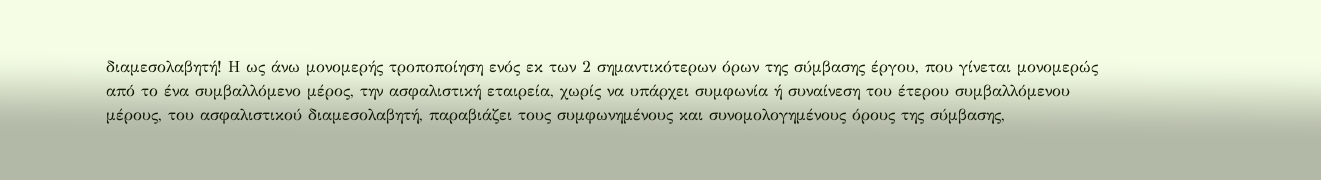διαμεσολαβητή! Η ως άνω μονομερής τροποποίηση ενός εκ των 2 σημαντικότερων όρων της σύμβασης έργου, που γίνεται μονομερώς από το ένα συμβαλλόμενο μέρος, την ασφαλιστική εταιρεία, χωρίς να υπάρχει συμφωνία ή συναίνεση του έτερου συμβαλλόμενου μέρους, του ασφαλιστικού διαμεσολαβητή, παραβιάζει τους συμφωνημένους και συνομολογημένους όρους της σύμβασης,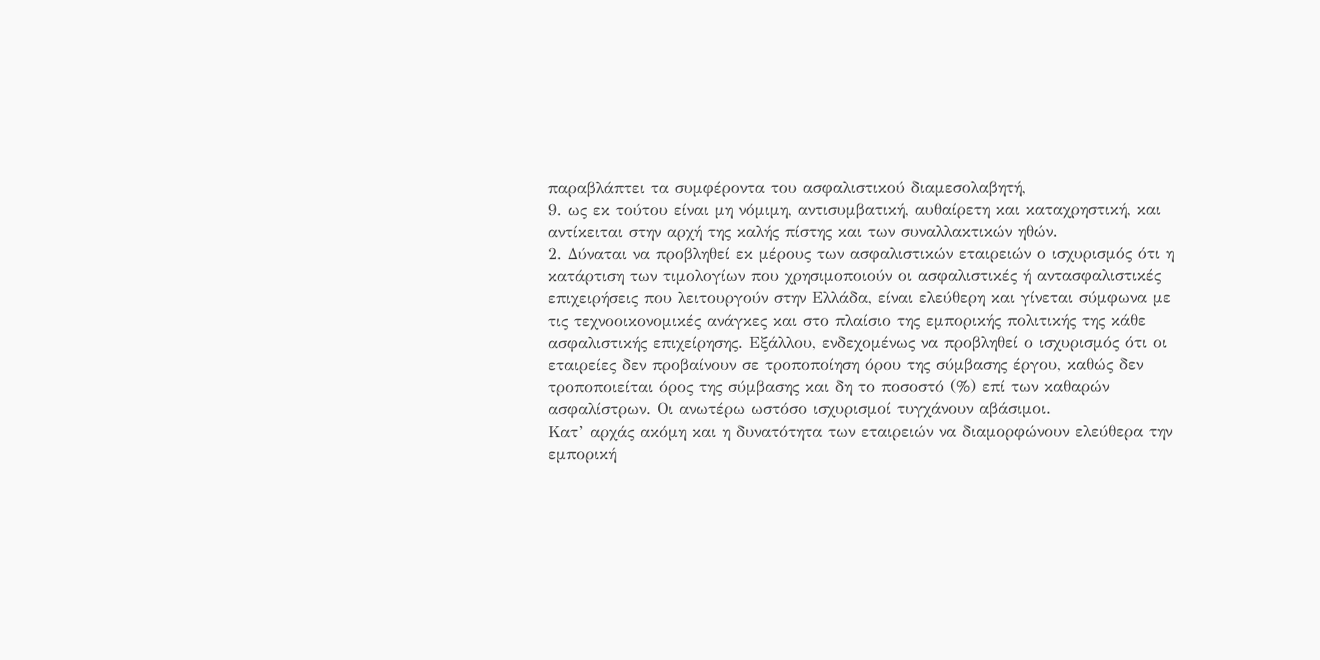παραβλάπτει τα συμφέροντα του ασφαλιστικού διαμεσολαβητή,
9. ως εκ τούτου είναι μη νόμιμη, αντισυμβατική, αυθαίρετη και καταχρηστική, και αντίκειται στην αρχή της καλής πίστης και των συναλλακτικών ηθών.
2. Δύναται να προβληθεί εκ μέρους των ασφαλιστικών εταιρειών ο ισχυρισμός ότι η κατάρτιση των τιμολογίων που χρησιμοποιούν οι ασφαλιστικές ή αντασφαλιστικές επιχειρήσεις που λειτουργούν στην Ελλάδα, είναι ελεύθερη και γίνεται σύμφωνα με τις τεχνοοικονομικές ανάγκες και στο πλαίσιο της εμπορικής πολιτικής της κάθε ασφαλιστικής επιχείρησης. Εξάλλου, ενδεχομένως να προβληθεί ο ισχυρισμός ότι οι εταιρείες δεν προβαίνουν σε τροποποίηση όρου της σύμβασης έργου, καθώς δεν τροποποιείται όρος της σύμβασης και δη το ποσοστό (%) επί των καθαρών ασφαλίστρων. Οι ανωτέρω ωστόσο ισχυρισμοί τυγχάνουν αβάσιμοι.
Κατ’ αρχάς ακόμη και η δυνατότητα των εταιρειών να διαμορφώνουν ελεύθερα την εμπορική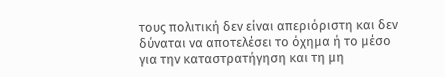τους πολιτική δεν είναι απεριόριστη και δεν δύναται να αποτελέσει το όχημα ή το μέσο για την καταστρατήγηση και τη μη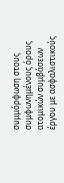συμμόρφωση στους συμφωνημένους όρους ατομικών συμβάσεων έργου με ασφαλιστικούς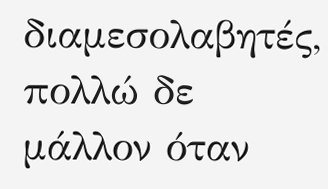διαμεσολαβητές, πολλώ δε μάλλον όταν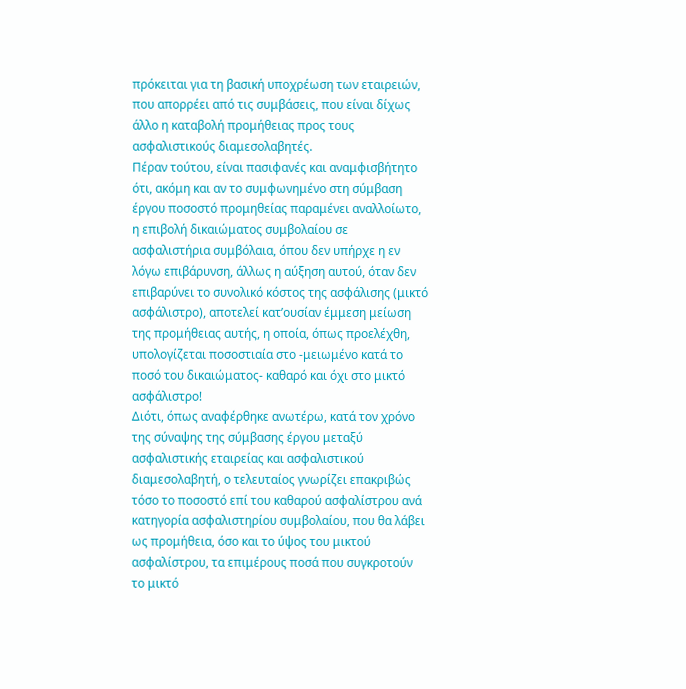πρόκειται για τη βασική υποχρέωση των εταιρειών, που απορρέει από τις συμβάσεις, που είναι δίχως άλλο η καταβολή προμήθειας προς τους ασφαλιστικούς διαμεσολαβητές.
Πέραν τούτου, είναι πασιφανές και αναμφισβήτητο ότι, ακόμη και αν το συμφωνημένο στη σύμβαση έργου ποσοστό προμηθείας παραμένει αναλλοίωτο, η επιβολή δικαιώματος συμβολαίου σε ασφαλιστήρια συμβόλαια, όπου δεν υπήρχε η εν λόγω επιβάρυνση, άλλως η αύξηση αυτού, όταν δεν επιβαρύνει το συνολικό κόστος της ασφάλισης (μικτό ασφάλιστρο), αποτελεί κατ’ουσίαν έμμεση μείωση της προμήθειας αυτής, η οποία, όπως προελέχθη, υπολογίζεται ποσοστιαία στο -μειωμένο κατά το ποσό του δικαιώματος- καθαρό και όχι στο μικτό ασφάλιστρο!
Διότι, όπως αναφέρθηκε ανωτέρω, κατά τον χρόνο της σύναψης της σύμβασης έργου μεταξύ ασφαλιστικής εταιρείας και ασφαλιστικού διαμεσολαβητή, ο τελευταίος γνωρίζει επακριβώς τόσο το ποσοστό επί του καθαρού ασφαλίστρου ανά κατηγορία ασφαλιστηρίου συμβολαίου, που θα λάβει ως προμήθεια, όσο και το ύψος του μικτού ασφαλίστρου, τα επιμέρους ποσά που συγκροτούν το μικτό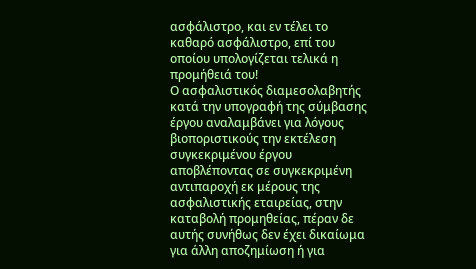ασφάλιστρο, και εν τέλει το καθαρό ασφάλιστρο, επί του οποίου υπολογίζεται τελικά η προμήθειά του!
Ο ασφαλιστικός διαμεσολαβητής κατά την υπογραφή της σύμβασης έργου αναλαμβάνει για λόγους βιοποριστικούς την εκτέλεση συγκεκριμένου έργου αποβλέποντας σε συγκεκριμένη αντιπαροχή εκ μέρους της ασφαλιστικής εταιρείας, στην καταβολή προμηθείας, πέραν δε αυτής συνήθως δεν έχει δικαίωμα για άλλη αποζημίωση ή για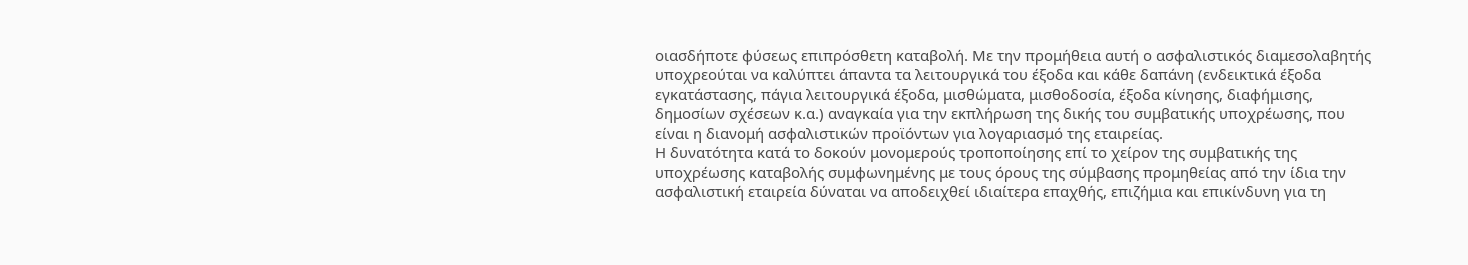οιασδήποτε φύσεως επιπρόσθετη καταβολή. Με την προμήθεια αυτή ο ασφαλιστικός διαμεσολαβητής υποχρεούται να καλύπτει άπαντα τα λειτουργικά του έξοδα και κάθε δαπάνη (ενδεικτικά έξοδα εγκατάστασης, πάγια λειτουργικά έξοδα, μισθώματα, μισθοδοσία, έξοδα κίνησης, διαφήμισης, δημοσίων σχέσεων κ.α.) αναγκαία για την εκπλήρωση της δικής του συμβατικής υποχρέωσης, που είναι η διανομή ασφαλιστικών προϊόντων για λογαριασμό της εταιρείας.
Η δυνατότητα κατά το δοκούν μονομερούς τροποποίησης επί το χείρον της συμβατικής της υποχρέωσης καταβολής συμφωνημένης με τους όρους της σύμβασης προμηθείας από την ίδια την ασφαλιστική εταιρεία δύναται να αποδειχθεί ιδιαίτερα επαχθής, επιζήμια και επικίνδυνη για τη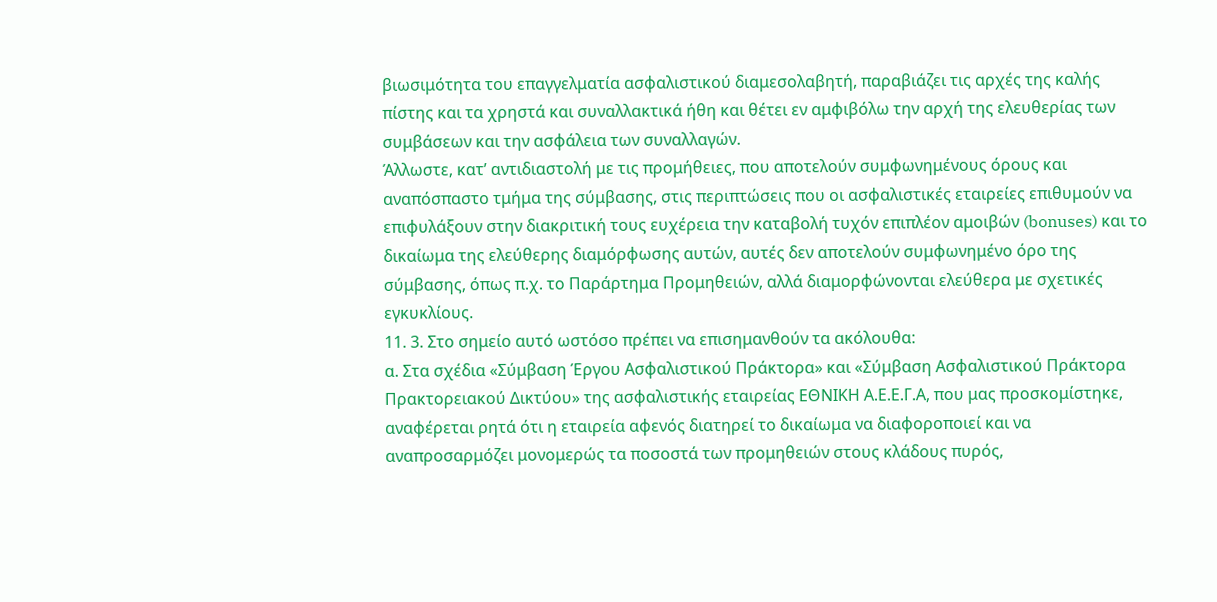βιωσιμότητα του επαγγελματία ασφαλιστικού διαμεσολαβητή, παραβιάζει τις αρχές της καλής πίστης και τα χρηστά και συναλλακτικά ήθη και θέτει εν αμφιβόλω την αρχή της ελευθερίας των συμβάσεων και την ασφάλεια των συναλλαγών.
Άλλωστε, κατ’ αντιδιαστολή με τις προμήθειες, που αποτελούν συμφωνημένους όρους και αναπόσπαστο τμήμα της σύμβασης, στις περιπτώσεις που οι ασφαλιστικές εταιρείες επιθυμούν να επιφυλάξουν στην διακριτική τους ευχέρεια την καταβολή τυχόν επιπλέον αμοιβών (bonuses) και το δικαίωμα της ελεύθερης διαμόρφωσης αυτών, αυτές δεν αποτελούν συμφωνημένο όρο της σύμβασης, όπως π.χ. το Παράρτημα Προμηθειών, αλλά διαμορφώνονται ελεύθερα με σχετικές εγκυκλίους.
11. 3. Στο σημείο αυτό ωστόσο πρέπει να επισημανθούν τα ακόλουθα:
α. Στα σχέδια «Σύμβαση Έργου Ασφαλιστικού Πράκτορα» και «Σύμβαση Ασφαλιστικού Πράκτορα Πρακτορειακού Δικτύου» της ασφαλιστικής εταιρείας ΕΘΝΙΚΗ Α.Ε.Ε.Γ.Α, που μας προσκομίστηκε, αναφέρεται ρητά ότι η εταιρεία αφενός διατηρεί το δικαίωμα να διαφοροποιεί και να αναπροσαρμόζει μονομερώς τα ποσοστά των προμηθειών στους κλάδους πυρός,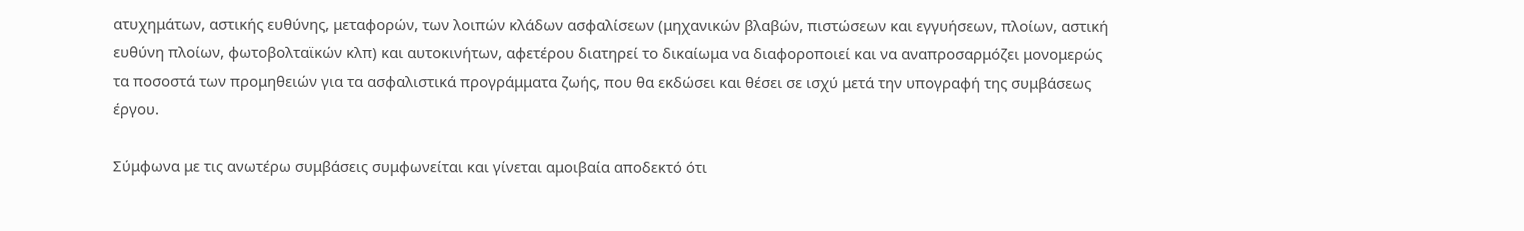ατυχημάτων, αστικής ευθύνης, μεταφορών, των λοιπών κλάδων ασφαλίσεων (μηχανικών βλαβών, πιστώσεων και εγγυήσεων, πλοίων, αστική ευθύνη πλοίων, φωτοβολταϊκών κλπ) και αυτοκινήτων, αφετέρου διατηρεί το δικαίωμα να διαφοροποιεί και να αναπροσαρμόζει μονομερώς τα ποσοστά των προμηθειών για τα ασφαλιστικά προγράμματα ζωής, που θα εκδώσει και θέσει σε ισχύ μετά την υπογραφή της συμβάσεως έργου.

Σύμφωνα με τις ανωτέρω συμβάσεις συμφωνείται και γίνεται αμοιβαία αποδεκτό ότι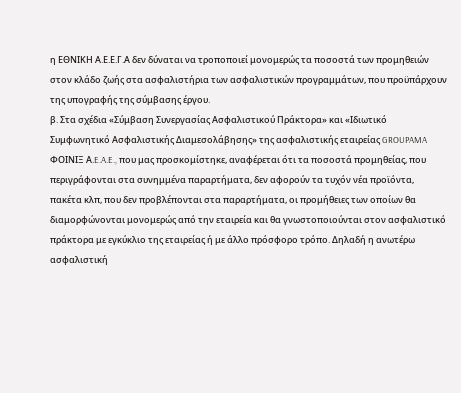η ΕΘΝΙΚΗ Α.Ε.Ε.Γ.Α δεν δύναται να τροποποιεί μονομερώς τα ποσοστά των προμηθειών στον κλάδο ζωής στα ασφαλιστήρια των ασφαλιστικών προγραμμάτων, που προϋπάρχουν της υπογραφής της σύμβασης έργου.
β. Στα σχέδια «Σύμβαση Συνεργασίας Ασφαλιστικού Πράκτορα» και «Ιδιωτικό Συμφωνητικό Ασφαλιστικής Διαμεσολάβησης» της ασφαλιστικής εταιρείας GROUPAMA ΦΟΙΝΙΞ Α.E.A.E., που μας προσκομίστηκε, αναφέρεται ότι τα ποσοστά προμηθείας, που περιγράφονται στα συνημμένα παραρτήματα, δεν αφορούν τα τυχόν νέα προϊόντα, πακέτα κλπ, που δεν προβλέπονται στα παραρτήματα, οι προμήθειες των οποίων θα διαμορφώνονται μονομερώς από την εταιρεία και θα γνωστοποιούνται στον ασφαλιστικό πράκτορα με εγκύκλιο της εταιρείας ή με άλλο πρόσφορο τρόπο. Δηλαδή η ανωτέρω ασφαλιστική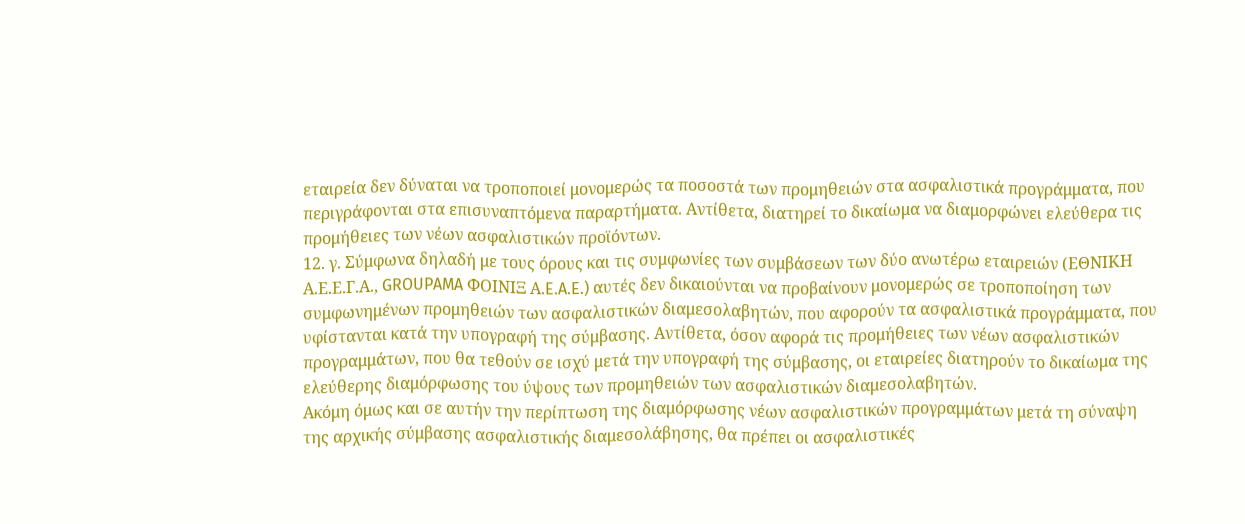εταιρεία δεν δύναται να τροποποιεί μονομερώς τα ποσοστά των προμηθειών στα ασφαλιστικά προγράμματα, που περιγράφονται στα επισυναπτόμενα παραρτήματα. Αντίθετα, διατηρεί το δικαίωμα να διαμορφώνει ελεύθερα τις προμήθειες των νέων ασφαλιστικών προϊόντων.
12. γ. Σύμφωνα δηλαδή με τους όρους και τις συμφωνίες των συμβάσεων των δύο ανωτέρω εταιρειών (ΕΘΝΙΚΗ Α.Ε.Ε.Γ.Α., GROUPAMA ΦΟΙΝΙΞ Α.E.A.E.) αυτές δεν δικαιούνται να προβαίνουν μονομερώς σε τροποποίηση των συμφωνημένων προμηθειών των ασφαλιστικών διαμεσολαβητών, που αφορούν τα ασφαλιστικά προγράμματα, που υφίστανται κατά την υπογραφή της σύμβασης. Αντίθετα, όσον αφορά τις προμήθειες των νέων ασφαλιστικών προγραμμάτων, που θα τεθούν σε ισχύ μετά την υπογραφή της σύμβασης, οι εταιρείες διατηρούν το δικαίωμα της ελεύθερης διαμόρφωσης του ύψους των προμηθειών των ασφαλιστικών διαμεσολαβητών.
Ακόμη όμως και σε αυτήν την περίπτωση της διαμόρφωσης νέων ασφαλιστικών προγραμμάτων μετά τη σύναψη της αρχικής σύμβασης ασφαλιστικής διαμεσολάβησης, θα πρέπει οι ασφαλιστικές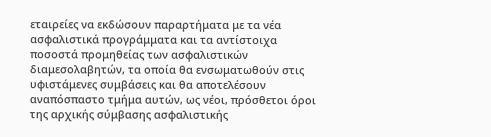εταιρείες να εκδώσουν παραρτήματα με τα νέα ασφαλιστικά προγράμματα και τα αντίστοιχα ποσοστά προμηθείας των ασφαλιστικών διαμεσολαβητών, τα οποία θα ενσωματωθούν στις υφιστάμενες συμβάσεις και θα αποτελέσουν αναπόσπαστο τμήμα αυτών, ως νέοι, πρόσθετοι όροι της αρχικής σύμβασης ασφαλιστικής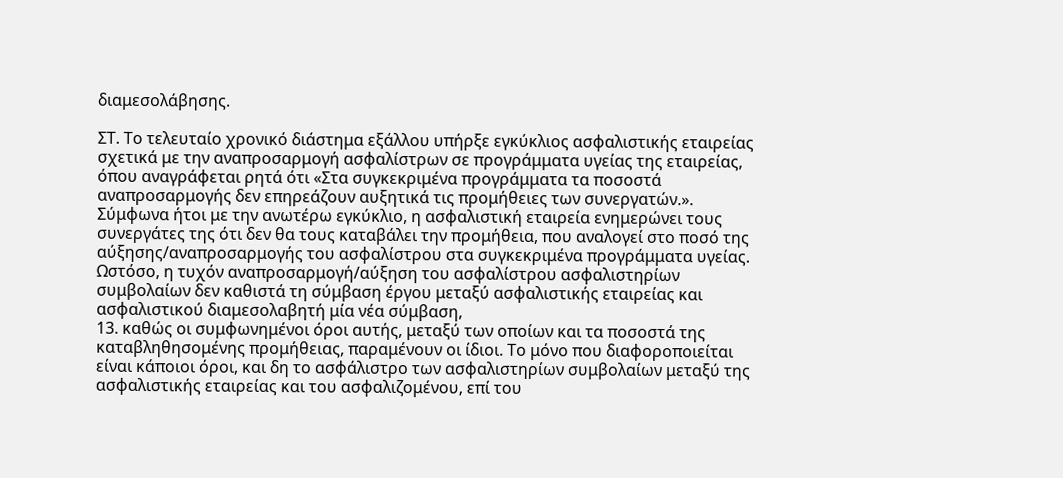διαμεσολάβησης.

ΣΤ. Το τελευταίο χρονικό διάστημα εξάλλου υπήρξε εγκύκλιος ασφαλιστικής εταιρείας σχετικά με την αναπροσαρμογή ασφαλίστρων σε προγράμματα υγείας της εταιρείας, όπου αναγράφεται ρητά ότι «Στα συγκεκριμένα προγράμματα τα ποσοστά αναπροσαρμογής δεν επηρεάζουν αυξητικά τις προμήθειες των συνεργατών.». Σύμφωνα ήτοι με την ανωτέρω εγκύκλιο, η ασφαλιστική εταιρεία ενημερώνει τους συνεργάτες της ότι δεν θα τους καταβάλει την προμήθεια, που αναλογεί στο ποσό της αύξησης/αναπροσαρμογής του ασφαλίστρου στα συγκεκριμένα προγράμματα υγείας.
Ωστόσο, η τυχόν αναπροσαρμογή/αύξηση του ασφαλίστρου ασφαλιστηρίων συμβολαίων δεν καθιστά τη σύμβαση έργου μεταξύ ασφαλιστικής εταιρείας και ασφαλιστικού διαμεσολαβητή μία νέα σύμβαση,
13. καθώς οι συμφωνημένοι όροι αυτής, μεταξύ των οποίων και τα ποσοστά της καταβληθησομένης προμήθειας, παραμένουν οι ίδιοι. Το μόνο που διαφοροποιείται είναι κάποιοι όροι, και δη το ασφάλιστρο των ασφαλιστηρίων συμβολαίων μεταξύ της ασφαλιστικής εταιρείας και του ασφαλιζομένου, επί του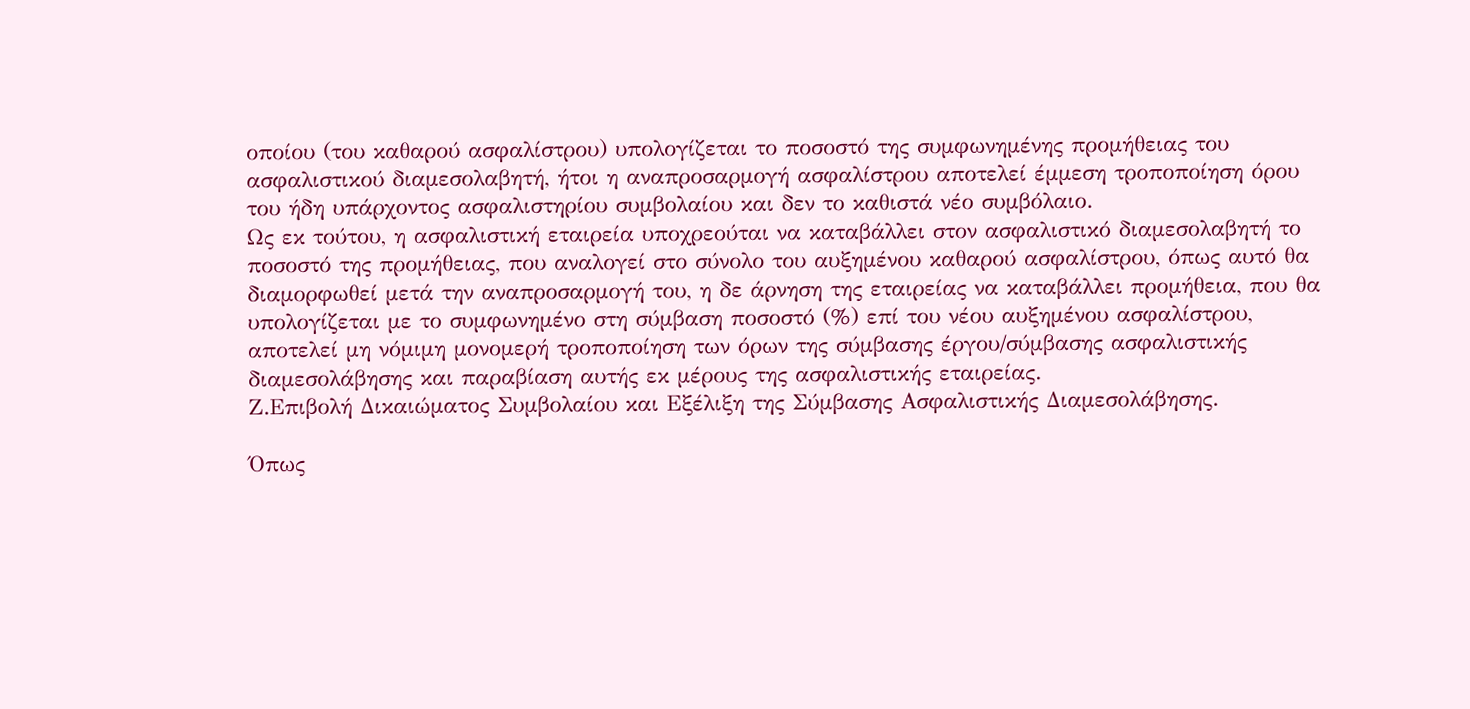οποίου (του καθαρού ασφαλίστρου) υπολογίζεται το ποσοστό της συμφωνημένης προμήθειας του ασφαλιστικού διαμεσολαβητή, ήτοι η αναπροσαρμογή ασφαλίστρου αποτελεί έμμεση τροποποίηση όρου του ήδη υπάρχοντος ασφαλιστηρίου συμβολαίου και δεν το καθιστά νέο συμβόλαιο.
Ως εκ τούτου, η ασφαλιστική εταιρεία υποχρεούται να καταβάλλει στον ασφαλιστικό διαμεσολαβητή το ποσοστό της προμήθειας, που αναλογεί στο σύνολο του αυξημένου καθαρού ασφαλίστρου, όπως αυτό θα διαμορφωθεί μετά την αναπροσαρμογή του, η δε άρνηση της εταιρείας να καταβάλλει προμήθεια, που θα υπολογίζεται με το συμφωνημένο στη σύμβαση ποσοστό (%) επί του νέου αυξημένου ασφαλίστρου, αποτελεί μη νόμιμη μονομερή τροποποίηση των όρων της σύμβασης έργου/σύμβασης ασφαλιστικής διαμεσολάβησης και παραβίαση αυτής εκ μέρους της ασφαλιστικής εταιρείας.
Ζ.Επιβολή Δικαιώματος Συμβολαίου και Εξέλιξη της Σύμβασης Ασφαλιστικής Διαμεσολάβησης.

Όπως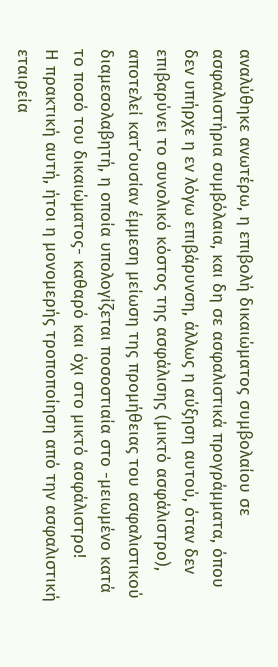αναλύθηκε ανωτέρω, η επιβολή δικαιώματος συμβολαίου σε ασφαλιστήρια συμβόλαια, και δη σε ασφαλιστικά προγράμματα, όπου δεν υπήρχε η εν λόγω επιβάρυνση, άλλως η αύξηση αυτού, όταν δεν επιβαρύνει το συνολικό κόστος της ασφάλισης (μικτό ασφάλιστρο), αποτελεί κατ’ουσίαν έμμεση μείωση της προμήθειας του ασφαλιστικού διαμεσολαβητή, η οποία υπολογίζεται ποσοστιαία στο -μειωμένο κατά το ποσό του δικαιώματος- καθαρό και όχι στο μικτό ασφάλιστρο!
Η πρακτική αυτή, ήτοι η μονομερής τροποποίηση από την ασφαλιστική εταιρεία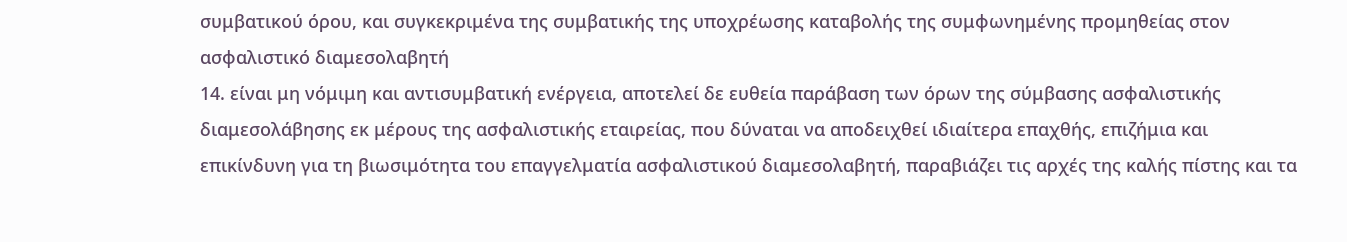συμβατικού όρου, και συγκεκριμένα της συμβατικής της υποχρέωσης καταβολής της συμφωνημένης προμηθείας στον ασφαλιστικό διαμεσολαβητή
14. είναι μη νόμιμη και αντισυμβατική ενέργεια, αποτελεί δε ευθεία παράβαση των όρων της σύμβασης ασφαλιστικής διαμεσολάβησης εκ μέρους της ασφαλιστικής εταιρείας, που δύναται να αποδειχθεί ιδιαίτερα επαχθής, επιζήμια και επικίνδυνη για τη βιωσιμότητα του επαγγελματία ασφαλιστικού διαμεσολαβητή, παραβιάζει τις αρχές της καλής πίστης και τα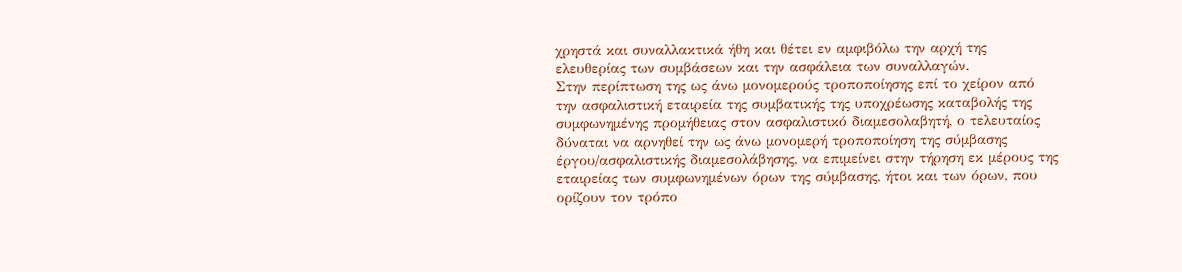χρηστά και συναλλακτικά ήθη και θέτει εν αμφιβόλω την αρχή της ελευθερίας των συμβάσεων και την ασφάλεια των συναλλαγών.
Στην περίπτωση της ως άνω μονομερούς τροποποίησης επί το χείρον από την ασφαλιστική εταιρεία της συμβατικής της υποχρέωσης καταβολής της συμφωνημένης προμήθειας στον ασφαλιστικό διαμεσολαβητή, ο τελευταίος δύναται να αρνηθεί την ως άνω μονομερή τροποποίηση της σύμβασης έργου/ασφαλιστικής διαμεσολάβησης, να επιμείνει στην τήρηση εκ μέρους της εταιρείας των συμφωνημένων όρων της σύμβασης, ήτοι και των όρων, που ορίζουν τον τρόπο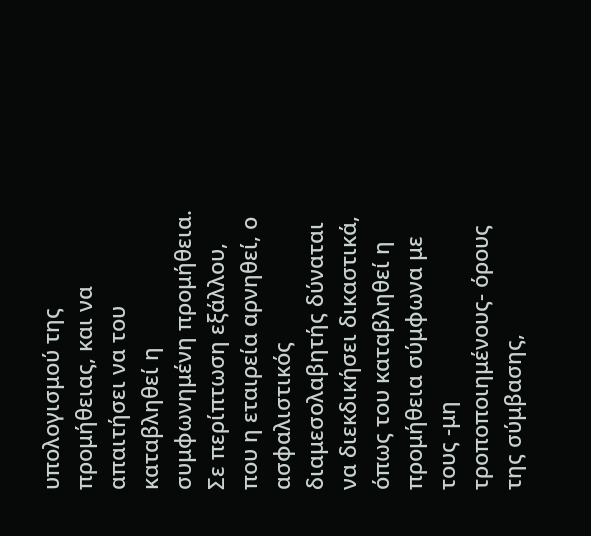υπολογισμού της προμήθειας, και να απαιτήσει να του καταβληθεί η συμφωνημένη προμήθεια. Σε περίπτωση εξάλλου, που η εταιρεία αρνηθεί, ο ασφαλιστικός διαμεσολαβητής δύναται να διεκδικήσει δικαστικά, όπως του καταβληθεί η προμήθεια σύμφωνα με τους -μη τροποποιημένους- όρους της σύμβασης,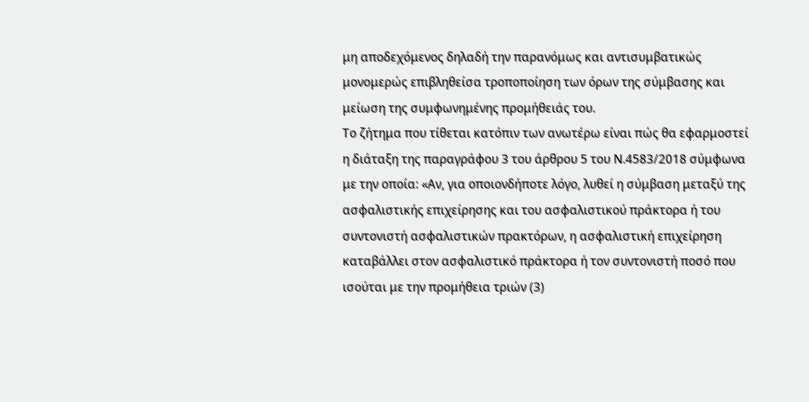μη αποδεχόμενος δηλαδή την παρανόμως και αντισυμβατικώς μονομερώς επιβληθείσα τροποποίηση των όρων της σύμβασης και μείωση της συμφωνημένης προμήθειάς του.
Το ζήτημα που τίθεται κατόπιν των ανωτέρω είναι πώς θα εφαρμοστεί η διάταξη της παραγράφου 3 του άρθρου 5 του Ν.4583/2018 σύμφωνα με την οποία: «Αν, για οποιονδήποτε λόγο, λυθεί η σύμβαση μεταξύ της ασφαλιστικής επιχείρησης και του ασφαλιστικού πράκτορα ή του συντονιστή ασφαλιστικών πρακτόρων, η ασφαλιστική επιχείρηση καταβάλλει στον ασφαλιστικό πράκτορα ή τον συντονιστή ποσό που ισούται με την προμήθεια τριών (3)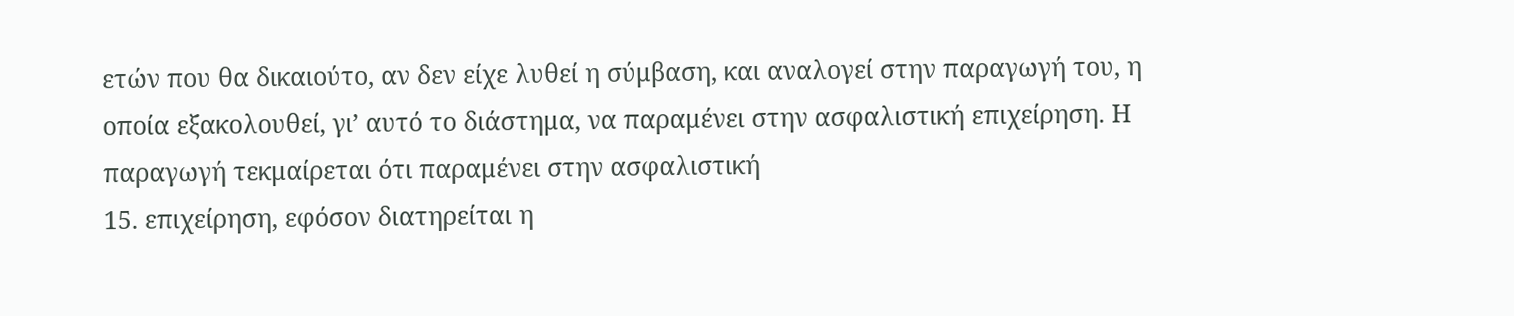ετών που θα δικαιούτο, αν δεν είχε λυθεί η σύμβαση, και αναλογεί στην παραγωγή του, η οποία εξακολουθεί, γι’ αυτό το διάστημα, να παραμένει στην ασφαλιστική επιχείρηση. Η παραγωγή τεκμαίρεται ότι παραμένει στην ασφαλιστική
15. επιχείρηση, εφόσον διατηρείται η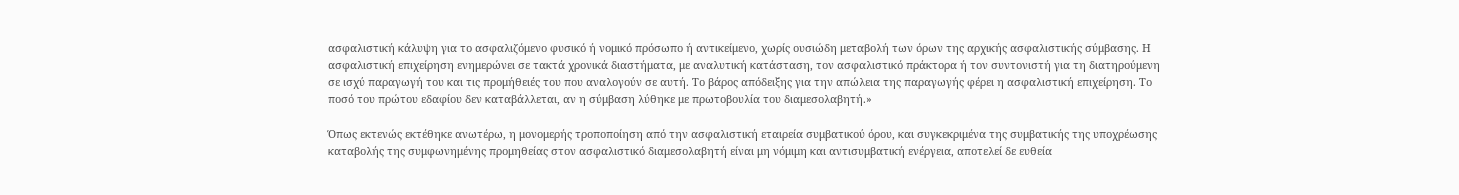ασφαλιστική κάλυψη για το ασφαλιζόμενο φυσικό ή νομικό πρόσωπο ή αντικείμενο, χωρίς ουσιώδη μεταβολή των όρων της αρχικής ασφαλιστικής σύμβασης. Η ασφαλιστική επιχείρηση ενημερώνει σε τακτά χρονικά διαστήματα, με αναλυτική κατάσταση, τον ασφαλιστικό πράκτορα ή τον συντονιστή για τη διατηρούμενη σε ισχύ παραγωγή του και τις προμήθειές του που αναλογούν σε αυτή. Το βάρος απόδειξης για την απώλεια της παραγωγής φέρει η ασφαλιστική επιχείρηση. Το ποσό του πρώτου εδαφίου δεν καταβάλλεται, αν η σύμβαση λύθηκε με πρωτοβουλία του διαμεσολαβητή.»

Όπως εκτενώς εκτέθηκε ανωτέρω, η μονομερής τροποποίηση από την ασφαλιστική εταιρεία συμβατικού όρου, και συγκεκριμένα της συμβατικής της υποχρέωσης καταβολής της συμφωνημένης προμηθείας στον ασφαλιστικό διαμεσολαβητή είναι μη νόμιμη και αντισυμβατική ενέργεια, αποτελεί δε ευθεία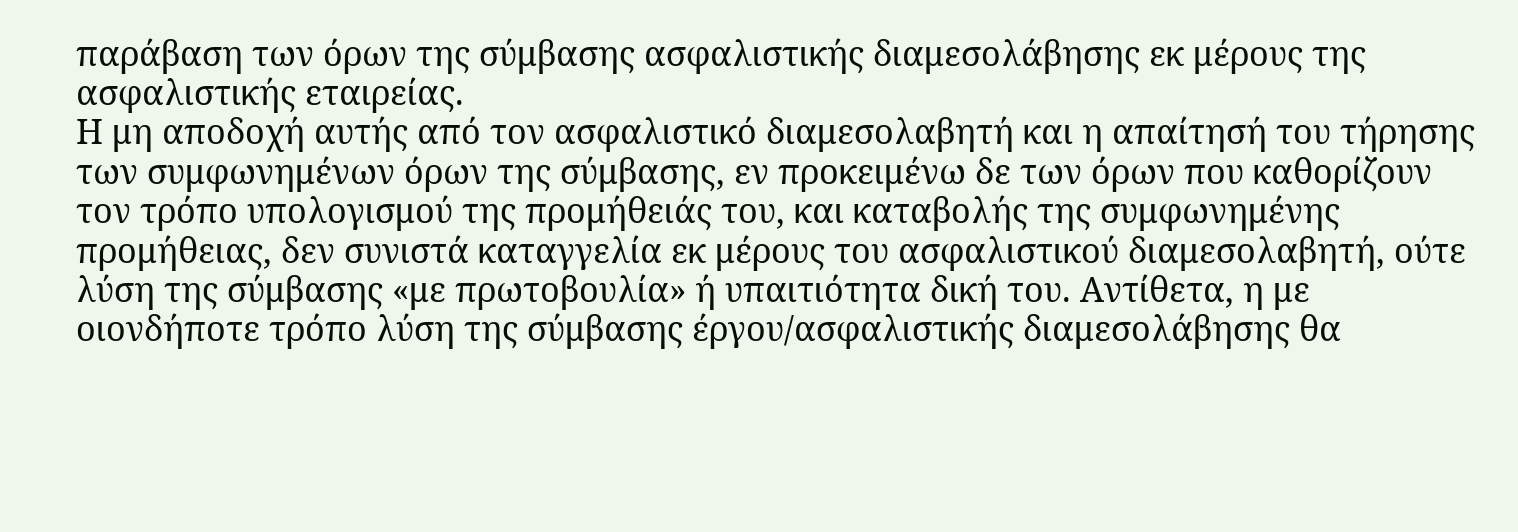παράβαση των όρων της σύμβασης ασφαλιστικής διαμεσολάβησης εκ μέρους της ασφαλιστικής εταιρείας.
Η μη αποδοχή αυτής από τον ασφαλιστικό διαμεσολαβητή και η απαίτησή του τήρησης των συμφωνημένων όρων της σύμβασης, εν προκειμένω δε των όρων που καθορίζουν τον τρόπο υπολογισμού της προμήθειάς του, και καταβολής της συμφωνημένης προμήθειας, δεν συνιστά καταγγελία εκ μέρους του ασφαλιστικού διαμεσολαβητή, ούτε λύση της σύμβασης «με πρωτοβουλία» ή υπαιτιότητα δική του. Αντίθετα, η με οιονδήποτε τρόπο λύση της σύμβασης έργου/ασφαλιστικής διαμεσολάβησης θα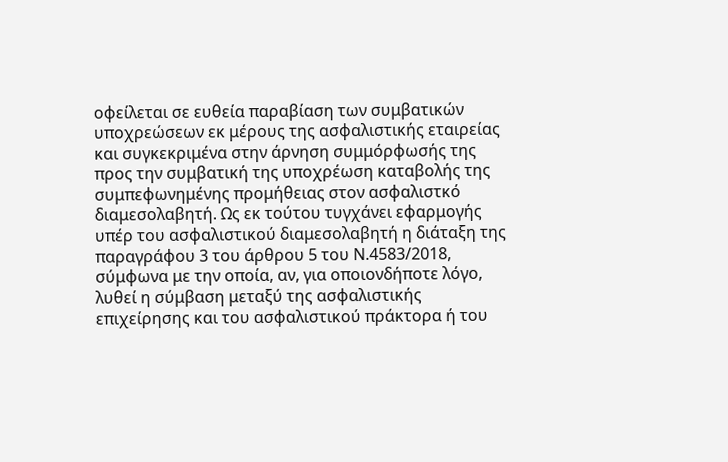οφείλεται σε ευθεία παραβίαση των συμβατικών υποχρεώσεων εκ μέρους της ασφαλιστικής εταιρείας και συγκεκριμένα στην άρνηση συμμόρφωσής της προς την συμβατική της υποχρέωση καταβολής της συμπεφωνημένης προμήθειας στον ασφαλιστκό διαμεσολαβητή. Ως εκ τούτου τυγχάνει εφαρμογής υπέρ του ασφαλιστικού διαμεσολαβητή η διάταξη της παραγράφου 3 του άρθρου 5 του Ν.4583/2018, σύμφωνα με την οποία, αν, για οποιονδήποτε λόγο, λυθεί η σύμβαση μεταξύ της ασφαλιστικής επιχείρησης και του ασφαλιστικού πράκτορα ή του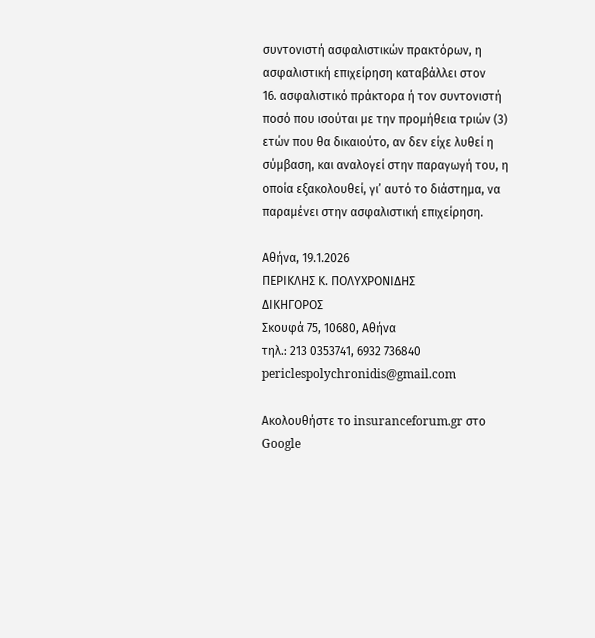συντονιστή ασφαλιστικών πρακτόρων, η ασφαλιστική επιχείρηση καταβάλλει στον
16. ασφαλιστικό πράκτορα ή τον συντονιστή ποσό που ισούται με την προμήθεια τριών (3) ετών που θα δικαιούτο, αν δεν είχε λυθεί η σύμβαση, και αναλογεί στην παραγωγή του, η οποία εξακολουθεί, γι’ αυτό το διάστημα, να παραμένει στην ασφαλιστική επιχείρηση.

Αθήνα, 19.1.2026
ΠΕΡΙΚΛΗΣ Κ. ΠΟΛΥΧΡΟΝΙΔΗΣ
ΔΙΚΗΓΟΡΟΣ
Σκουφά 75, 10680, Αθήνα
τηλ.: 213 0353741, 6932 736840
periclespolychronidis@gmail.com

Ακολουθήστε το insuranceforum.gr στο Google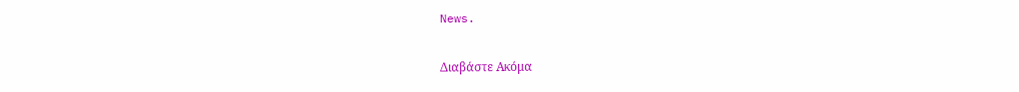News.

Διαβάστε Ακόμα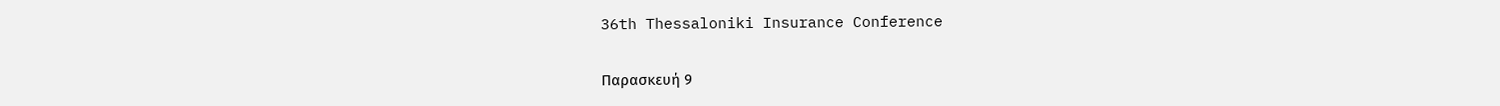36th Thessaloniki Insurance Conference

Παρασκευή 9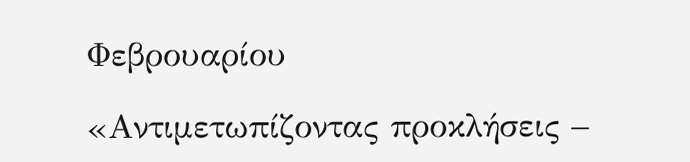Φεβρουαρίου

«Αντιμετωπίζοντας προκλήσεις –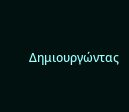Δημιουργώντας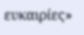ευκαιρίες»